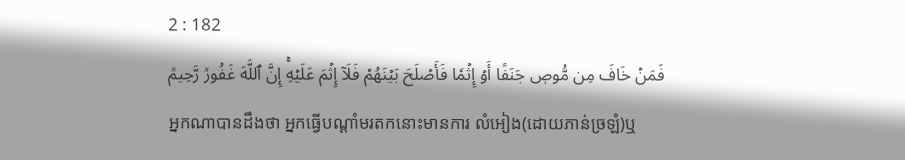2 : 182
فَمَنۡ خَافَ مِن مُّوصٖ جَنَفًا أَوۡ إِثۡمٗا فَأَصۡلَحَ بَيۡنَهُمۡ فَلَآ إِثۡمَ عَلَيۡهِۚ إِنَّ ٱللَّهَ غَفُورٞ رَّحِيمٞ
អ្នកណាបានដឹងថា អ្នកធ្វើបណ្ដាំមរតកនោះមានការ លំអៀង(ដោយភាន់ច្រឡំ)ឬ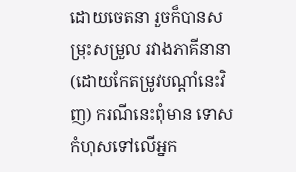ដោយចេតនា រួចក៏បានសម្រុះសម្រួល រវាងភាគីនានា(ដោយកែតម្រូវបណ្ដាំនេះវិញ) ករណីនេះពុំមាន ទោសកំហុសទៅលើអ្នក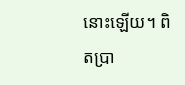នោះឡើយ។ ពិតប្រា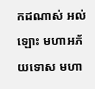កដណាស់ អល់ឡោះ មហាអភ័យទោស មហា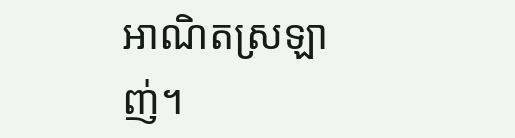អាណិតស្រឡាញ់។